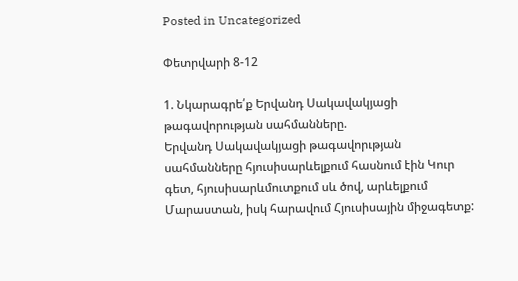Posted in Uncategorized

Փետրվարի 8-12

1. Նկարագրե՛ք Երվանդ Սակավակյացի թագավորության սահմանները.
Երվանդ Սակավակյացի թագավորւթյան սահմանները հյուսիսարևելքում հասնում էին Կուր գետ, հյուսիսարևմուտքում սև ծով, արևելքում Մարաստան, իսկ հարավում Հյուսիսային միջագետք: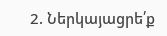2. Ներկայացրե՛ք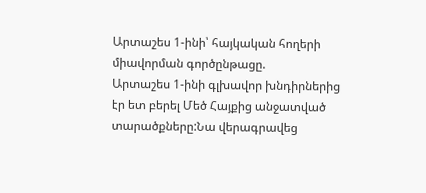Արտաշես 1-ինի՝ հայկական հողերի միավորման գործընթացը.
Արտաշես 1-ինի գլխավոր խնդիրներից էր ետ բերել Մեծ Հայքից անջատված տարածքները:Նա վերագրավեց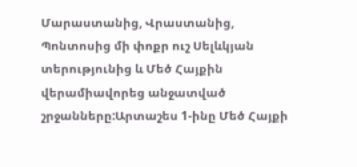Մարաստանից, Վրաստանից, Պոնտոսից մի փոքր ուշ Սելևկյան տերությունից և Մեծ Հայքին վերամիավորեց անջատված շրջանները:Արտաշես 1-ինը Մեծ Հայքի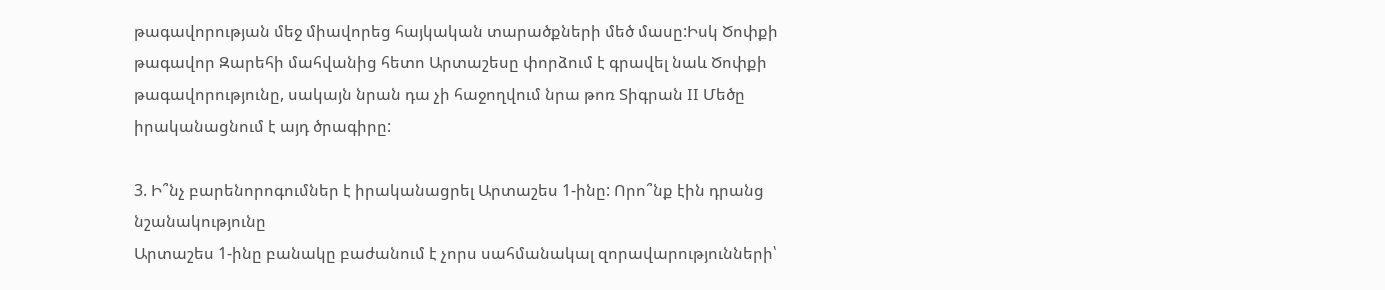թագավորության մեջ միավորեց հայկական տարածքների մեծ մասը:Իսկ Ծոփքի թագավոր Զարեհի մահվանից հետո Արտաշեսը փորձում է գրավել նաև Ծոփքի թագավորությունը, սակայն նրան դա չի հաջողվում նրա թոռ Տիգրան II Մեծը իրականացնում է այդ ծրագիրը:

3. Ի՞նչ բարենորոգումներ է իրականացրել Արտաշես 1-ինը: Որո՞նք էին դրանց նշանակությունը
Արտաշես 1-ինը բանակը բաժանում է չորս սահմանակալ զորավարությունների՝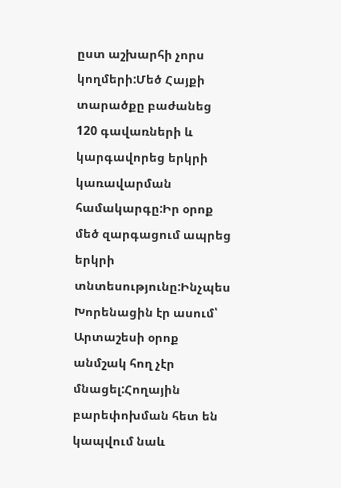ըստ աշխարհի չորս կողմերի:Մեծ Հայքի տարածքը բաժանեց 120 գավառների և կարգավորեց երկրի կառավարման համակարգը:Իր օրոք մեծ զարգացում ապրեց երկրի տնտեսությունը:Ինչպես Խորենացին էր ասում՝ Արտաշեսի օրոք անմշակ հող չէր մնացել:Հողային բարեփոխման հետ են կապվում նաև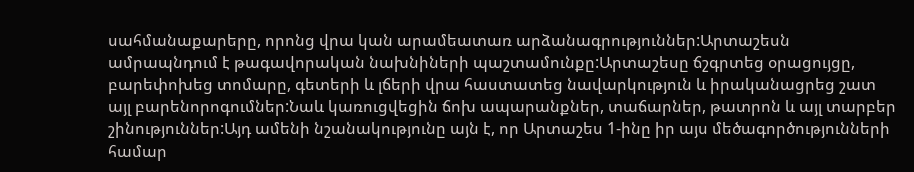սահմանաքարերը, որոնց վրա կան արամեատառ արձանագրություններ:Արտաշեսն ամրապնդում է թագավորական նախնիների պաշտամունքը:Արտաշեսը ճշգրտեց օրացույցը, բարեփոխեց տոմարը, գետերի և լճերի վրա հաստատեց նավարկություն և իրականացրեց շատ այլ բարենորոգումներ:Նաև կառուցվեցին ճոխ ապարանքներ, տաճարներ, թատրոն և այլ տարբեր շինություններ:Այդ ամենի նշանակությունը այն է, որ Արտաշես 1-ինը իր այս մեծագործությունների համար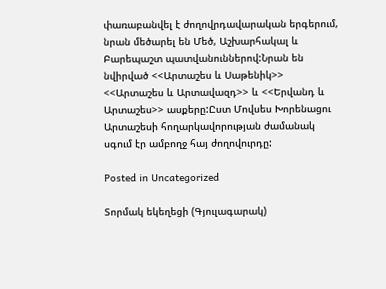փառաբանվել է ժողովրդավարական երգերում, նրան մեծարել են Մեծ, Աշխարհակալ և Բարեպաշտ պատվանուններով:Նրան են նվիրված <<Արտաշես և Սաթենիկ>> <<Արտաշես և Արտավազդ>> և <<Երվանդ և Արտաշես>> ասքերը:Ըստ Մովսես Խորենացու Արտաշեսի հողարկավորության ժամանակ սգում էր ամբողջ հայ ժողովուրդը:

Posted in Uncategorized

Տորմակ եկեղեցի (Գյուլագարակ)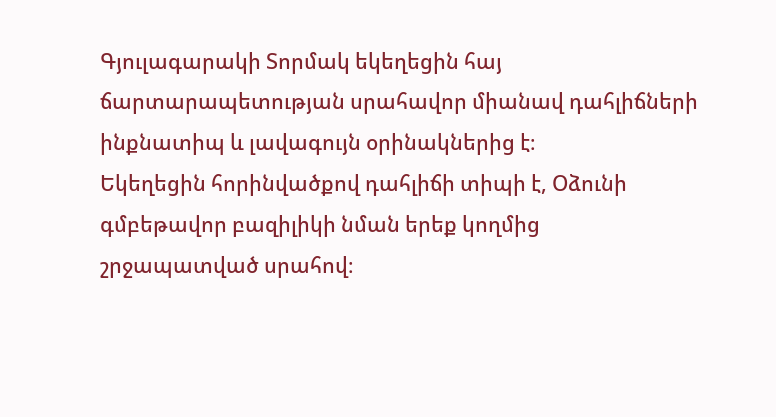Գյուլագարակի Տորմակ եկեղեցին հայ ճարտարապետության սրահավոր միանավ դահլիճների ինքնատիպ և լավագույն օրինակներից է։
Եկեղեցին հորինվածքով դահլիճի տիպի է, Օձունի գմբեթավոր բազիլիկի նման երեք կողմից շրջապատված սրահով։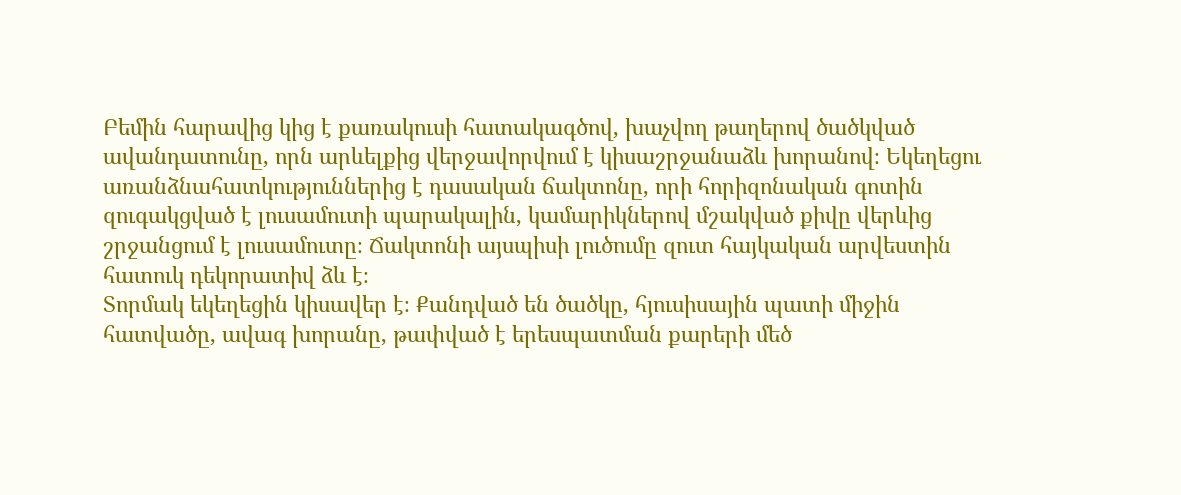Բեմին հարավից կից է քառակուսի հատակագծով, խաչվող թաղերով ծածկված ավանդատունը, որն արևելքից վերջավորվում է կիսաշրջանաձև խորանով։ Եկեղեցու առանձնահատկություններից է դասական ճակտոնը, որի հորիզոնական գոտին զուգակցված է լուսամուտի պարակալին, կամարիկներով մշակված քիվը վերևից շրջանցում է լուսամուտը։ Ճակտոնի այսպիսի լուծումը զուտ հայկական արվեստին հատուկ դեկորատիվ ձև է։
Տորմակ եկեղեցին կիսավեր է։ Քանդված են ծածկը, հյուսիսային պատի միջին հատվածը, ավագ խորանը, թափված է երեսպատման քարերի մեծ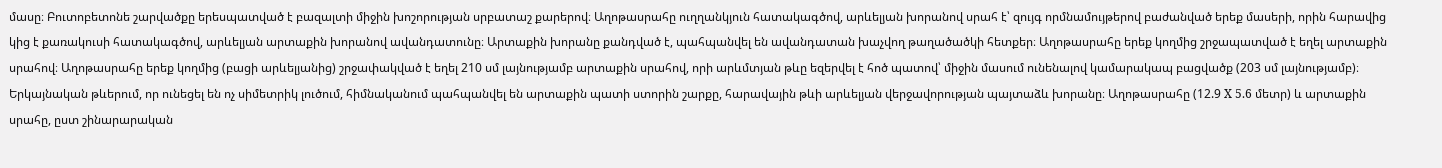մասը։ Բուտոբետոնե շարվածքը երեսպատված է բազալտի միջին խոշորության սրբատաշ քարերով։ Աղոթասրահը ուղղանկյուն հատակագծով, արևելյան խորանով սրահ է՝ զույգ որմնամույթերով բաժանված երեք մասերի, որին հարավից կից է քառակուսի հատակագծով, արևելյան արտաքին խորանով ավանդատունը։ Արտաքին խորանը քանդված է, պահպանվել են ավանդատան խաչվող թաղածածկի հետքեր։ Աղոթասրահը երեք կողմից շրջապատված է եղել արտաքին սրահով։ Աղոթասրահը երեք կողմից (բացի արևելյանից) շրջափակված է եղել 210 սմ լայնությամբ արտաքին սրահով, որի արևմտյան թևը եզերվել է հոծ պատով՝ միջին մասում ունենալով կամարակապ բացվածք (203 սմ լայնությամբ)։ Երկայնական թևերում, որ ունեցել են ոչ սիմետրիկ լուծում, հիմնականում պահպանվել են արտաքին պատի ստորին շարքը, հարավային թևի արևելյան վերջավորության պայտաձև խորանը։ Աղոթասրահը (12.9 X 5.6 մետր) և արտաքին սրահը, ըստ շինարարական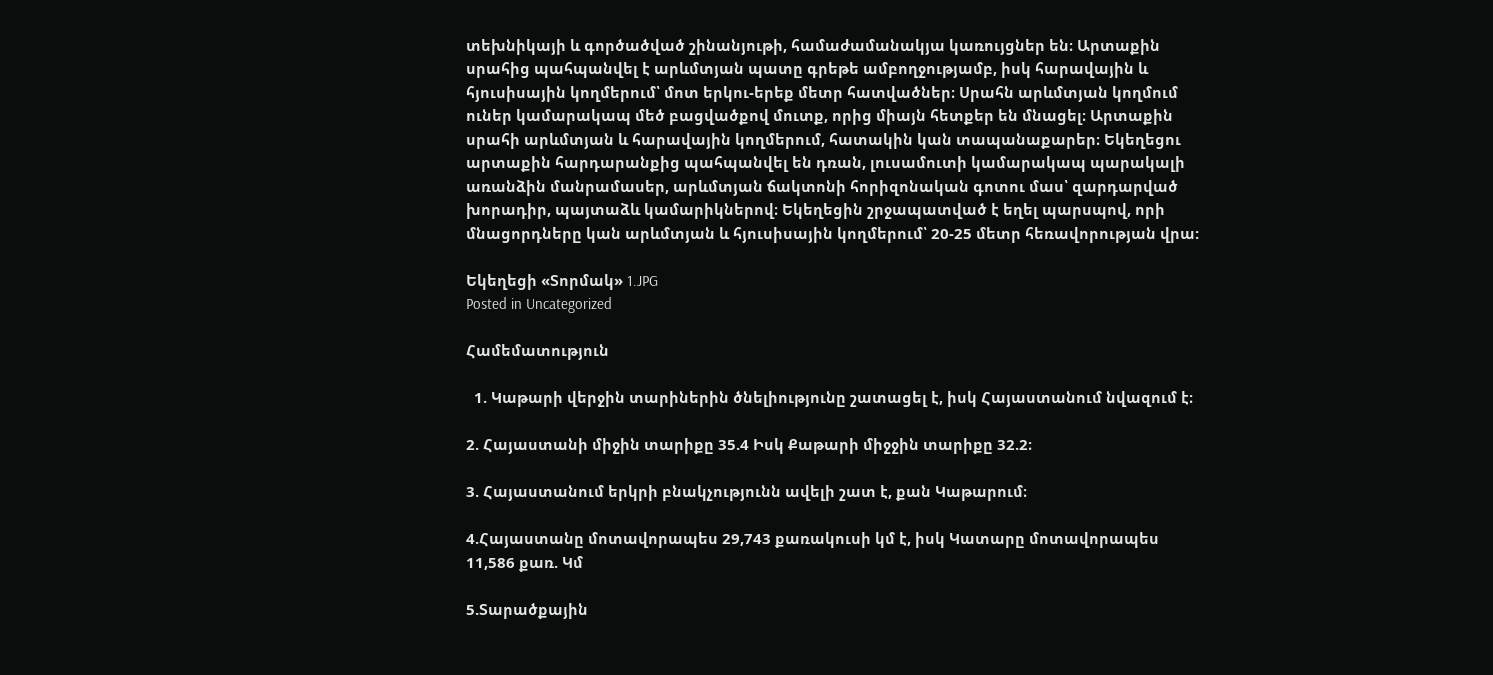տեխնիկայի և գործածված շինանյութի, համաժամանակյա կառույցներ են։ Արտաքին սրահից պահպանվել է արևմտյան պատը գրեթե ամբողջությամբ, իսկ հարավային և հյուսիսային կողմերում՝ մոտ երկու-երեք մետր հատվածներ։ Սրահն արևմտյան կողմում ուներ կամարակապ մեծ բացվածքով մուտք, որից միայն հետքեր են մնացել։ Արտաքին սրահի արևմտյան և հարավային կողմերում, հատակին կան տապանաքարեր։ Եկեղեցու արտաքին հարդարանքից պահպանվել են դռան, լուսամուտի կամարակապ պարակալի առանձին մանրամասեր, արևմտյան ճակտոնի հորիզոնական գոտու մաս՝ զարդարված խորադիր, պայտաձև կամարիկներով։ Եկեղեցին շրջապատված է եղել պարսպով, որի մնացորդները կան արևմտյան և հյուսիսային կողմերում՝ 20-25 մետր հեռավորության վրա:

Եկեղեցի «Տորմակ» 1.JPG
Posted in Uncategorized

Համեմատություն

  1. Կաթարի վերջին տարիներին ծնելիությունը շատացել է, իսկ Հայաստանում նվազում է։

2. Հայաստանի միջին տարիքը 35.4 Իսկ Քաթարի միջջին տարիքը 32.2։

3. Հայաստանում երկրի բնակչությունն ավելի շատ է, քան Կաթարում։

4.Հայաստանը մոտավորապես 29,743 քառակուսի կմ է, իսկ Կատարը մոտավորապես 11,586 քառ. Կմ

5.Տարածքային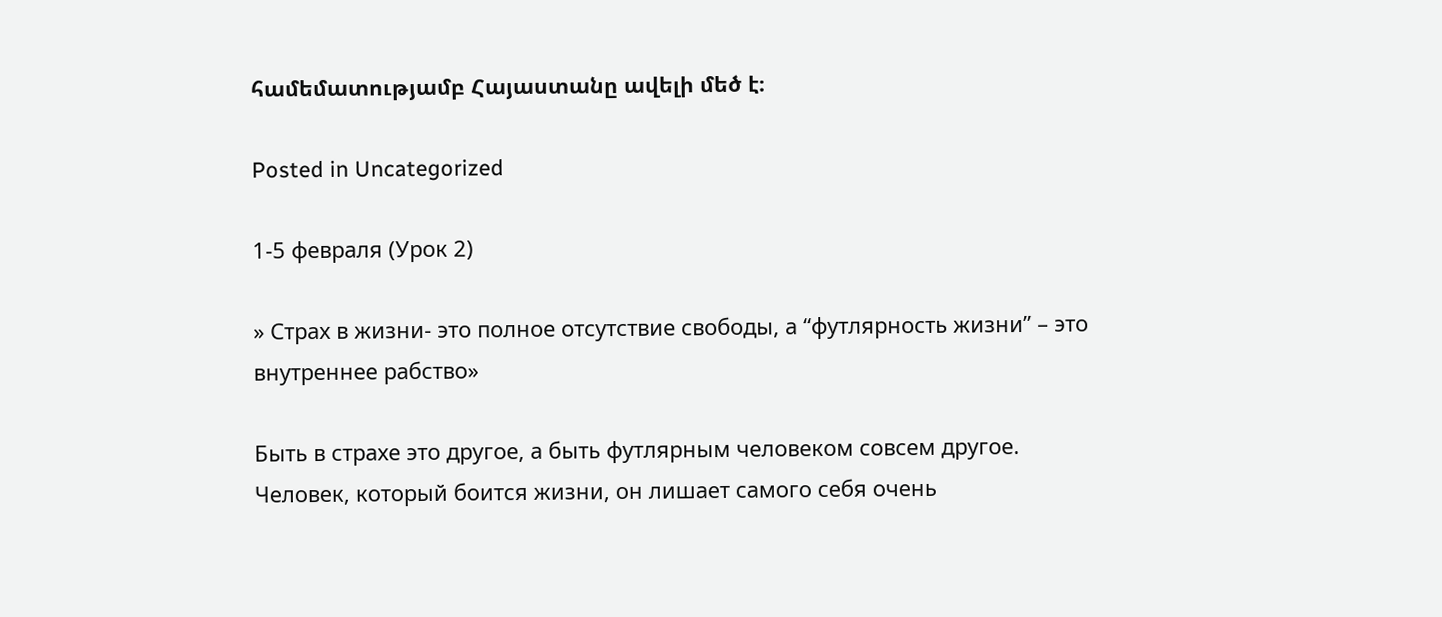համեմատությամբ Հայաստանը ավելի մեծ է։

Posted in Uncategorized

1-5 февраля (Урок 2)

» Страх в жизни- это полное отсутствие свободы, а “футлярность жизни” – это внутреннее рабство»

Быть в страхе это другое, а быть футлярным человеком совсем другое. Человек, который боится жизни, он лишает самого себя очень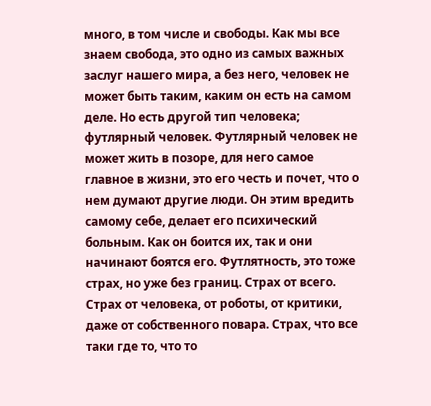много, в том числе и свободы. Как мы все знаем свобода, это одно из самых важных заслуг нашего мира, а без него, человек не может быть таким, каким он есть на самом деле. Но есть другой тип человека; футлярный человек. Футлярный человек не может жить в позоре, для него самое главное в жизни, это его честь и почет, что о нем думают другие люди. Он этим вредить самому себе, делает его психический больным. Как он боится их, так и они начинают боятся его. Футлятность, это тоже страх, но уже без границ. Страх от всего. Страх от человека, от роботы, от критики, даже от собственного повара. Страх, что все таки где то, что то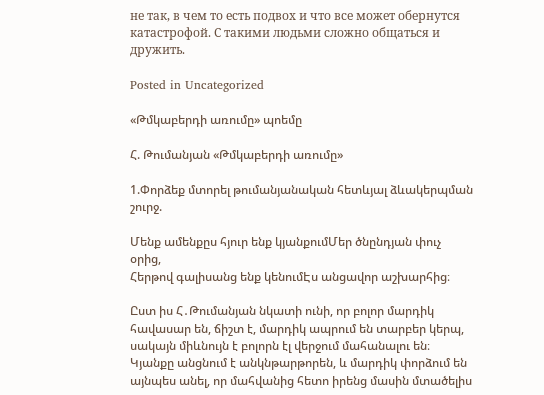не так, в чем то есть подвох и что все может обернутся катастрофой. С такими людьми сложно общаться и дружить.

Posted in Uncategorized

«Թմկաբերդի առումը» պոեմը

Հ. Թումանյան «Թմկաբերդի առումը»

1.Փորձեք մտորել թումանյանական հետևյալ ձևակերպման շուրջ.

Մենք ամենքըս հյուր ենք կյանքումՄեր ծնընդյան փուչ օրից,
Հերթով գալիսանց ենք կենումԷս անցավոր աշխարհից։

Ըստ իս Հ․Թումանյան նկատի ունի, որ բոլոր մարդիկ հավասար են, ճիշտ է, մարդիկ ապրում են տարբեր կերպ, սակայն միևնույն է բոլորն էլ վերջում մահանալու են։ Կյանքը անցնում է անկնթարթորեն, և մարդիկ փորձում են այնպես անել, որ մահվանից հետո իրենց մասին մտածելիս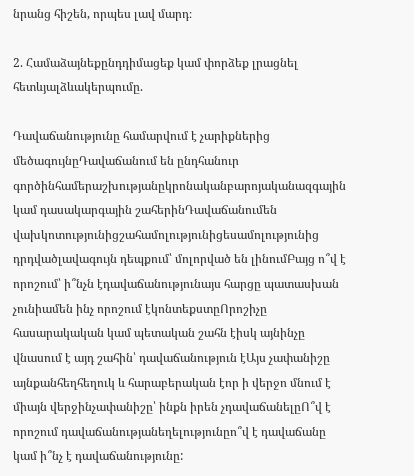նրանց հիշեն, որպես լավ մարդ։

2. Համաձայնեքընդդիմացեք կամ փորձեք լրացնել հետևյալձևակերպումը.

Դավաճանությունը համարվում է չարիքներից մեծագույնըԴավաճանում են ընդհանուր գործինհամերաշխությանըկրոնականբարոյականազգային կամ դասակարգային շահերինԴավաճանումեն վախկոտությունիցշահամոլությունիցեսամոլությունից դրդվածլավագույն դեպքում՝ մոլորված են լինումԲայց ո՞վ է որոշում՝ ի՞նչն էդավաճանությունայս հարցը պատասխան չունիամեն ինչ որոշում էկոնտեքստըՈրոշիչը հասարակական կամ պետական շահն էիսկ այնինչը վնասում է այդ շահին՝ դավաճանություն էԱյս չափանիշը այնքանհեղհեղուկ և հարաբերական էոր ի վերջո մնում է միայն վերջինչափանիշը՝ ինքն իրեն չդավաճանելըՈ՞վ է որոշում դավաճանությանեղելությունըո՞վ է դավաճանը կամ ի՞նչ է դավաճանությունը: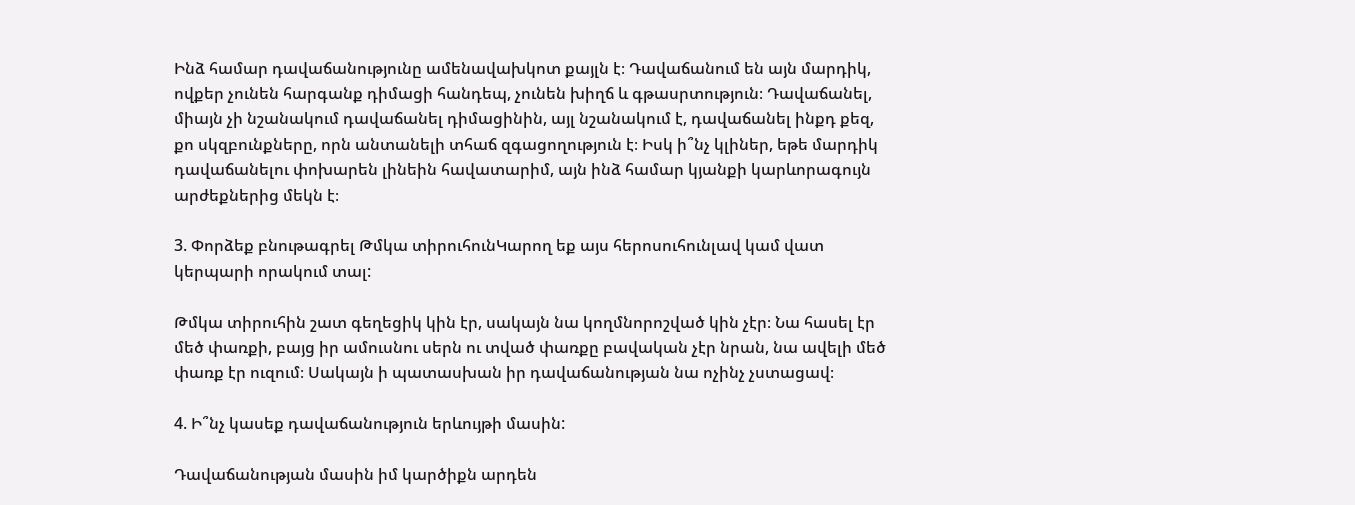Ինձ համար դավաճանությունը ամենավախկոտ քայլն է։ Դավաճանում են այն մարդիկ, ովքեր չունեն հարգանք դիմացի հանդեպ, չունեն խիղճ և գթասրտություն։ Դավաճանել, միայն չի նշանակում դավաճանել դիմացինին, այլ նշանակում է, դավաճանել ինքդ քեզ, քո սկզբունքները, որն անտանելի տհաճ զգացողություն է։ Իսկ ի՞նչ կլիներ, եթե մարդիկ դավաճանելու փոխարեն լինեին հավատարիմ, այն ինձ համար կյանքի կարևորագույն արժեքներից մեկն է։

3. Փորձեք բնութագրել Թմկա տիրուհունԿարող եք այս հերոսուհունլավ կամ վատ կերպարի որակում տալ:

Թմկա տիրուհին շատ գեղեցիկ կին էր, սակայն նա կողմնորոշված կին չէր։ Նա հասել էր մեծ փառքի, բայց իր ամուսնու սերն ու տված փառքը բավական չէր նրան, նա ավելի մեծ փառք էր ուզում։ Սակայն ի պատասխան իր դավաճանության նա ոչինչ չստացավ։

4. Ի՞նչ կասեք դավաճանություն երևույթի մասին:

Դավաճանության մասին իմ կարծիքն արդեն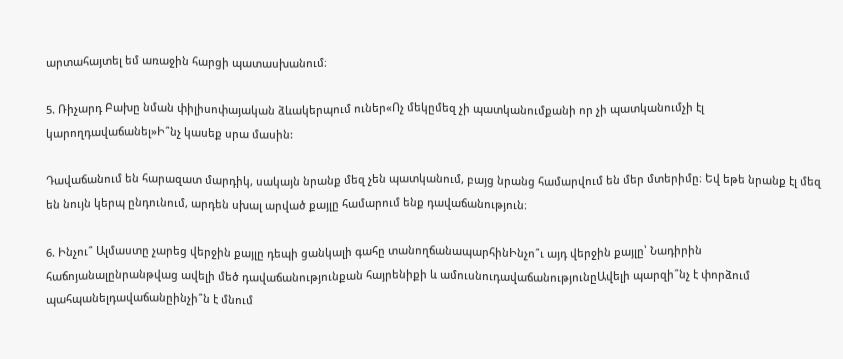արտահայտել եմ առաջին հարցի պատասխանում։

5. Ռիչարդ Բախը նման փիլիսոփայական ձևակերպում ուներ«Ոչ մեկըմեզ չի պատկանումքանի որ չի պատկանումչի էլ կարողդավաճանել»Ի՞նչ կասեք սրա մասին:

Դավաճանում են հարազատ մարդիկ, սակայն նրանք մեզ չեն պատկանում, բայց նրանց համարվում են մեր մտերիմը։ Եվ եթե նրանք էլ մեզ են նույն կերպ ընդունում, արդեն սխալ արված քայլը համարում ենք դավաճանություն։

6. Ինչու՞ Ալմաստը չարեց վերջին քայլը դեպի ցանկալի գահը տանողճանապարհինԻնչո՞ւ այդ վերջին քայլը՝ Նադիրին հաճոյանալընրանթվաց ավելի մեծ դավաճանությունքան հայրենիքի և ամուսնուդավաճանությունըԱվելի պարզի՞նչ է փորձում պահպանելդավաճանըինչի՞ն է մնում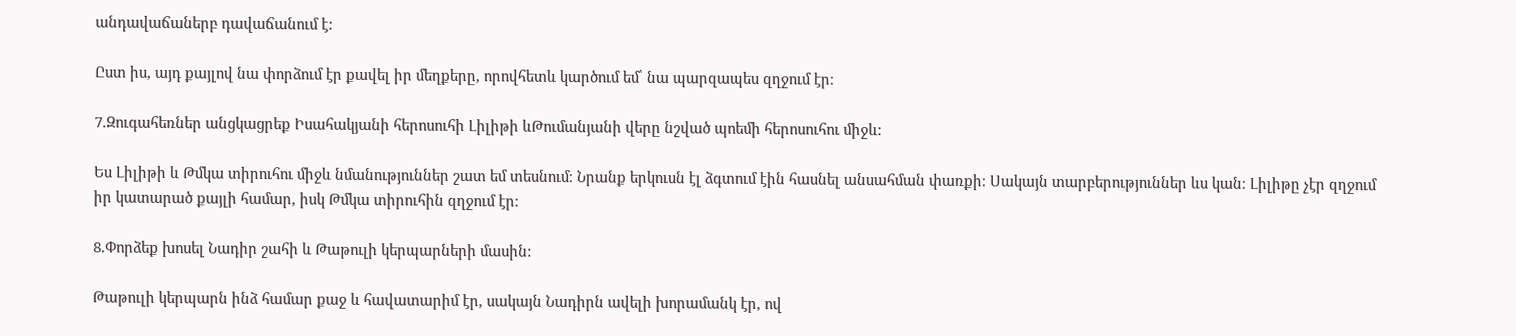անդավաճաներբ դավաճանում է:

Ըստ իս, այդ քայլով նա փորձում էր քավել իր մեղքերը, որովհետև կարծում եմ՝ նա պարզապես զղջում էր։

7.Զուգահեռներ անցկացրեք Իսահակյանի հերոսուհի Լիլիթի ևԹումանյանի վերը նշված պոեմի հերոսուհու միջև:

Ես Լիլիթի և Թմկա տիրուհու միջև նմանություններ շատ եմ տեսնում։ Նրանք երկուսն էլ ձգտում էին հասնել անսահման փառքի։ Սակայն տարբերություններ ևս կան։ Լիլիթը չէր զղջում իր կատարած քայլի համար, իսկ Թմկա տիրուհին զղջում էր։

8.Փորձեք խոսել Նադիր շահի և Թաթուլի կերպարների մասին:

Թաթուլի կերպարն ինձ համար քաջ և հավատարիմ էր, սակայն Նադիրն ավելի խորամանկ էր, ով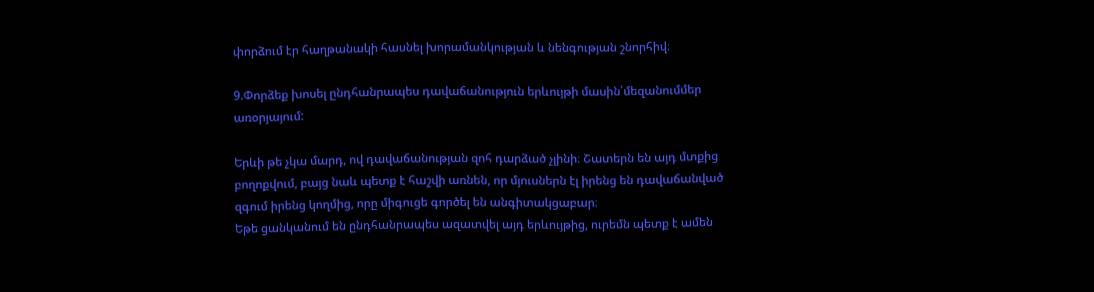փորձում էր հաղթանակի հասնել խորամանկության և նենգության շնորհիվ։

9.Փորձեք խոսել ընդհանրապես դավաճանություն երևույթի մասին՝մեզանումմեր առօրյայում:

Երևի թե չկա մարդ, ով դավաճանության զոհ դարձած չլինի։ Շատերն են այդ մտքից բողոքվում, բայց նաև պետք է հաշվի առնեն, որ մյուսներն էլ իրենց են դավաճանված զգում իրենց կողմից, որը միգուցե գործել են անգիտակցաբար։
Եթե ցանկանում են ընդհանրապես ազատվել այդ երևույթից, ուրեմն պետք է ամեն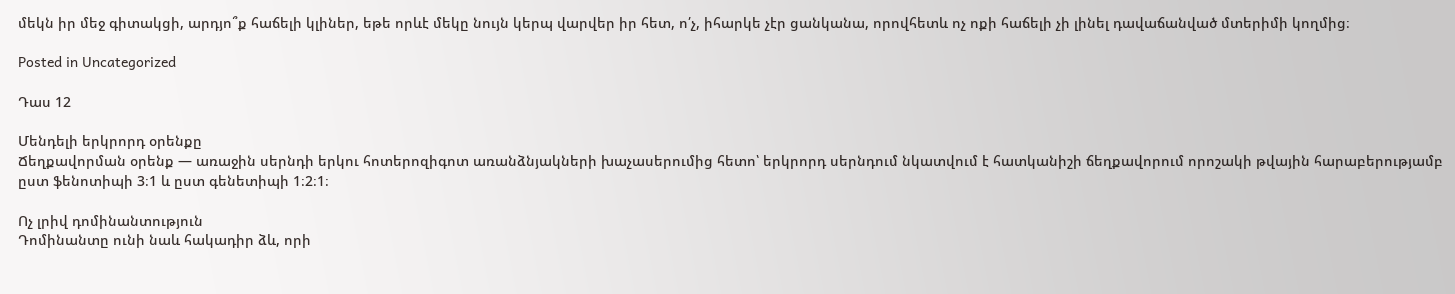մեկն իր մեջ գիտակցի, արդյո՞ք հաճելի կլիներ, եթե որևէ մեկը նույն կերպ վարվեր իր հետ, ո՛չ, իհարկե չէր ցանկանա, որովհետև ոչ ոքի հաճելի չի լինել դավաճանված մտերիմի կողմից։

Posted in Uncategorized

Դաս 12

Մենդելի երկրորդ օրենքը
Ճեղքավորման օրենք — առաջին սերնդի երկու հոտերոզիգոտ առանձնյակների խաչասերումից հետո՝ երկրորդ սերնդում նկատվում է հատկանիշի ճեղքավորում որոշակի թվային հարաբերությամբ ըստ ֆենոտիպի 3։1 և ըստ գենետիպի 1։2։1։

Ոչ լրիվ դոմինանտություն
Դոմինանտը ունի նաև հակադիր ձև, որի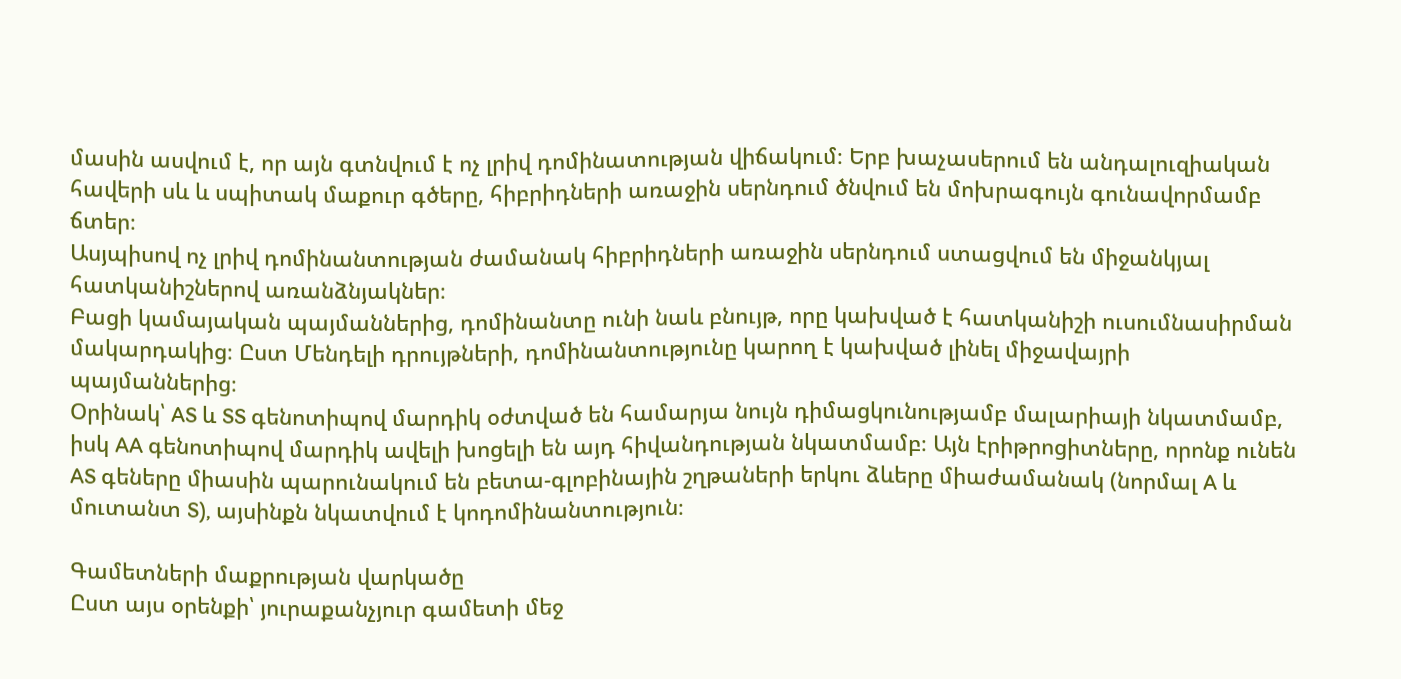մասին ասվում է, որ այն գտնվում է ոչ լրիվ դոմինատության վիճակում։ Երբ խաչասերում են անդալուզիական հավերի սև և սպիտակ մաքուր գծերը, հիբրիդների առաջին սերնդում ծնվում են մոխրագույն գունավորմամբ ճտեր։
Ասյպիսով ոչ լրիվ դոմինանտության ժամանակ հիբրիդների առաջին սերնդում ստացվում են միջանկյալ հատկանիշներով առանձնյակներ։
Բացի կամայական պայմաններից, դոմինանտը ունի նաև բնույթ, որը կախված է հատկանիշի ուսումնասիրման մակարդակից։ Ըստ Մենդելի դրույթների, դոմինանտությունը կարող է կախված լինել միջավայրի պայմաններից։
Օրինակ՝ AS և SS գենոտիպով մարդիկ օժտված են համարյա նույն դիմացկունությամբ մալարիայի նկատմամբ, իսկ AA գենոտիպով մարդիկ ավելի խոցելի են այդ հիվանդության նկատմամբ։ Այն էրիթրոցիտները, որոնք ունեն AS գեները միասին պարունակում են բետա-գլոբինային շղթաների երկու ձևերը միաժամանակ (նորմալ A և մուտանտ S), այսինքն նկատվում է կոդոմինանտություն։

Գամետների մաքրության վարկածը
Ըստ այս օրենքի՝ յուրաքանչյուր գամետի մեջ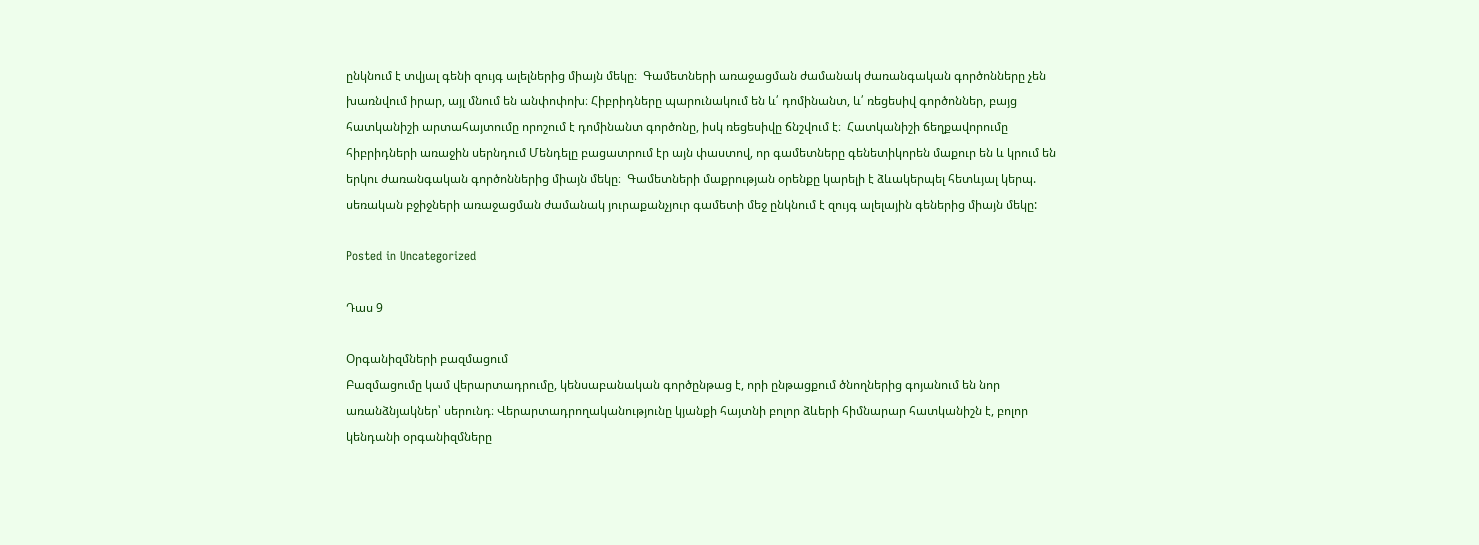ընկնում է տվյալ գենի զույգ ալելներից միայն մեկը։  Գամետների առաջացման ժամանակ ժառանգական գործոնները չեն խառնվում իրար, այլ մնում են անփոփոխ։ Հիբրիդները պարունակում են և՛ դոմինանտ, և՛ ռեցեսիվ գործոններ, բայց հատկանիշի արտահայտումը որոշում է դոմինանտ գործոնը, իսկ ռեցեսիվը ճնշվում է։  Հատկանիշի ճեղքավորումը հիբրիդների առաջին սերնդում Մենդելը բացատրում էր այն փաստով, որ գամետները գենետիկորեն մաքուր են և կրում են երկու ժառանգական գործոններից միայն մեկը։  Գամետների մաքրության օրենքը կարելի է ձևակերպել հետևյալ կերպ. սեռական բջիջների առաջացման ժամանակ յուրաքանչյուր գամետի մեջ ընկնում է զույգ ալելային գեներից միայն մեկը:

Posted in Uncategorized

Դաս 9

Օրգանիզմների բազմացում
Բազմացումը կամ վերարտադրումը, կենսաբանական գործընթաց է, որի ընթացքում ծնողներից գոյանում են նոր առանձնյակներ՝ սերունդ։ Վերարտադրողականությունը կյանքի հայտնի բոլոր ձևերի հիմնարար հատկանիշն է, բոլոր կենդանի օրգանիզմները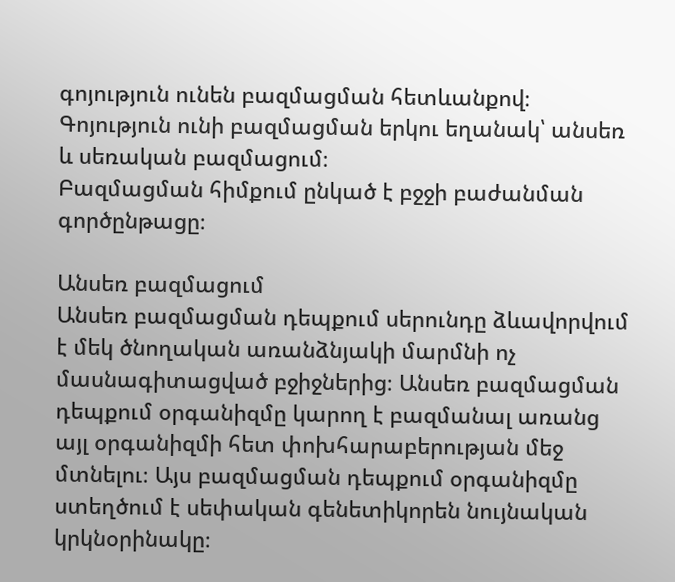գոյություն ունեն բազմացման հետևանքով։
Գոյություն ունի բազմացման երկու եղանակ՝ անսեռ և սեռական բազմացում։
Բազմացման հիմքում ընկած է բջջի բաժանման գործընթացը։

Անսեռ բազմացում
Անսեռ բազմացման դեպքում սերունդը ձևավորվում է մեկ ծնողական առանձնյակի մարմնի ոչ մասնագիտացված բջիջներից։ Անսեռ բազմացման դեպքում օրգանիզմը կարող է բազմանալ առանց այլ օրգանիզմի հետ փոխհարաբերության մեջ մտնելու։ Այս բազմացման դեպքում օրգանիզմը ստեղծում է սեփական գենետիկորեն նույնական կրկնօրինակը։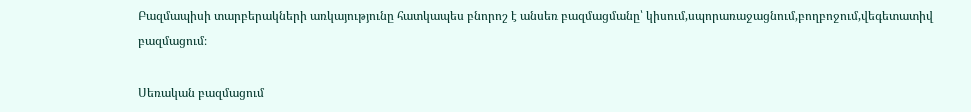Բազմապիսի տարբերակների առկայությունը հատկապես բնորոշ է անսեռ բազմացմանը՝ կիսում,սպորառաջացնում,բողբոջում,վեգետատիվ բազմացում։

Սեռական բազմացում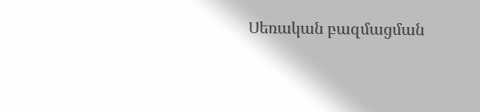Սեռական բազմացման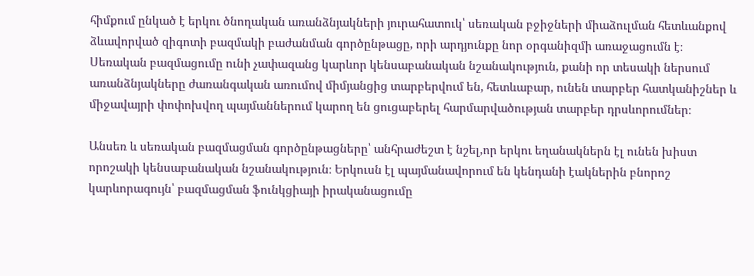հիմքում ընկած է երկու ծնողական առանձնյակների յուրահատուկ՝ սեռական բջիջների միաձուլման հետևանքով ձևավորված զիգոտի բազմակի բաժանման գործընթացը, որի արդյունքը նոր օրգանիզմի առաջացումն է։ Սեռական բազմացումը ունի չափազանց կարևոր կենսաբանական նշանակություն, քանի որ տեսակի ներսում առանձնյակները ժառանգական առումով միմյանցից տարբերվում են, հետևաբար, ունեն տարբեր հատկանիշներ և միջավայրի փոփոխվող պայմաններում կարող են ցուցաբերել հարմարվածության տարբեր դրսևորումներ։

Անսեռ և սեռական բազմացման գործընթացները՝ անհրաժեշտ է նշել,որ երկու եղանակներն էլ ունեն խիստ որոշակի կենսաբանական նշանակություն։ Երկուսն էլ պայմանավորում են կենդանի էակներին բնորոշ կարևորագույն՝ բազմացման ֆունկցիայի իրականացումը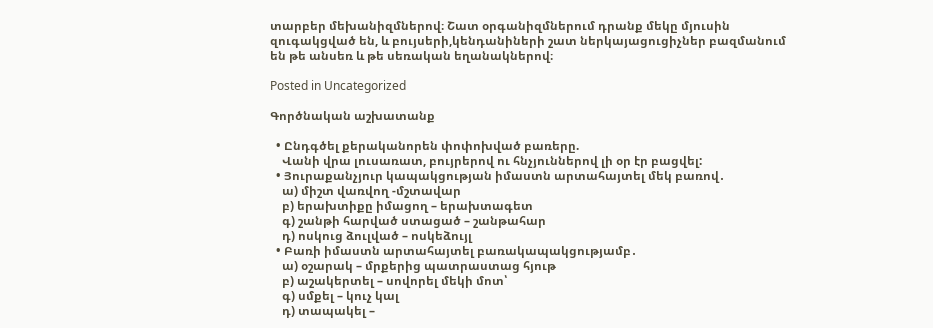տարբեր մեխանիզմներով։ Շատ օրգանիզմներում դրանք մեկը մյուսին զուգակցված են, և բույսերի,կենդանիների շատ ներկայացուցիչներ բազմանում են թե անսեռ և թե սեռական եղանակներով։

Posted in Uncategorized

Գործնական աշխատանք

  • Ընդգծել քերականորեն փոփոխված բառերը.
    Վանի վրա լուսառատ, բույրերով ու հնչյուններով լի օր էր բացվել:
  • Յուրաքանչյուր կապակցության իմաստն արտահայտել մեկ բառով․
    ա) միշտ վառվող -մշտավար
    բ) երախտիքը իմացող – երախտագետ
    գ) շանթի հարված ստացած – շանթահար
    դ) ոսկուց ձուլված – ոսկեձույլ
  • Բառի իմաստն արտահայտել բառակապակցությամբ․
    ա) օշարակ – մրքերից պատրաստաց հյութ
    բ) աշակերտել – սովորել մեկի մոտ՝
    գ) սմքել – կուչ կալ
    դ) տապակել –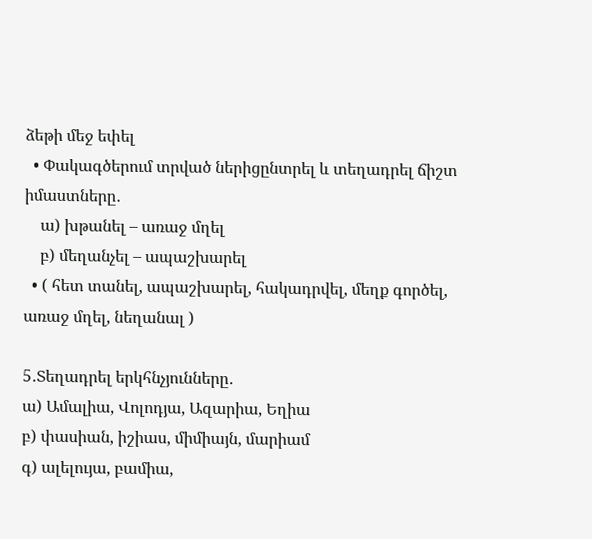ձեթի մեջ եփել
  • Փակագծերում տրված ներիցընտրել և տեղադրել ճիշտ իմաստները․
    ա) խթանել – առաջ մղել
    բ) մեղանչել – ապաշխարել
  • ( հետ տանել, ապաշխարել, հակադրվել, մեղք գործել, առաջ մղել, նեղանալ )

5․Տեղադրել երկհնչյունները․
ա) Ամալիա, Վոլոդյա, Ազարիա, Եղիա
բ) փասիան, իշիաս, միմիայն, մարիամ
գ) ալելույա, բամիա,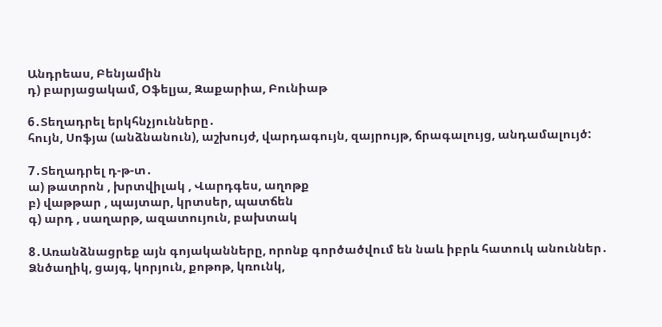Անդրեաս, Բենյամին
դ) բարյացակամ, Օֆելյա, Զաքարիա, Բունիաթ

6․Տեղադրել երկհնչյունները․
հույն, Սոֆյա (անձնանուն), աշխույժ, վարդագույն, զայրույթ, ճրագալույց, անդամալույծ:

7․Տեղադրել դ-թ-տ․
ա) թատրոն , խրտվիլակ , Վարդգես, աղոթք
բ) վաթթար , պայտար, կրտսեր, պատճեն
գ) արդ , սաղարթ, ազատույուն, բախտակ

8․Առանձնացրեք այն գոյականները, որոնք գործածվում են նաև իբրև հատուկ անուններ․
Ձնծաղիկ, ցայգ, կորյուն, քոթոթ, կռունկ,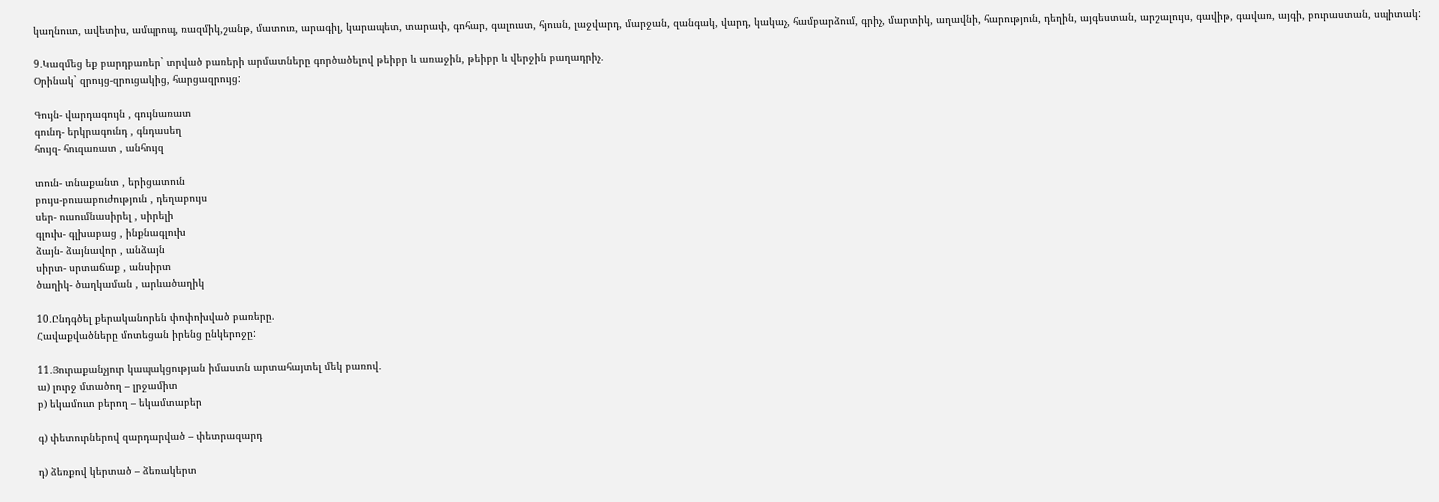կաղնուտ, ավետիս, ամպրոպ, ռազմիկ,շանթ, մատուռ, արագիլ, կարապետ, տարափ, գոհար, գալուստ, հյուսն, լաջվարդ, մարջան, զանգակ, վարդ, կակաչ, համբարձում, գրիչ, մարտիկ, աղավնի, հարություն, դեղին, այգեստան, արշալույս, գավիթ, գավառ, այգի, բուրաստան, սպիտակ:

9․Կազմեց եք բարդբառեր` տրված բառերի արմատները գործածելով թեիբր և առաջին, թեիբր և վերջին բաղադրիչ․
Օրինակ` զրույց-զրուցակից, հարցազրույց:

Գույն- վարդագույն , գույնառատ
գունդ- երկրագունդ , գնդասեղ
հույզ- հուզառատ , անհույզ

տուն- տնաքանտ , երիցատուն
բույս-բուսաբուժություն , դեղաբույս
սեր- ուսումնասիրել , սիրելի
գլուխ- գլխաբաց , ինքնագլուխ
ձայն- ձայնավոր , անձայն
սիրտ- սրտաճաք , անսիրտ
ծաղիկ- ծաղկաման , արևածաղիկ

10․Ընդգծել քերականորեն փոփոխված բառերը.
Հավաքվածները մոտեցան իրենց ընկերոջը:

11․Յուրաքանչյուր կապակցության իմաստն արտահայտել մեկ բառով․
ա) լուրջ մտածող – լրջամիտ
բ) եկամուտ բերող – եկամտաբեր

գ) փետուրներով զարդարված – փետրազարդ

դ) ձեռքով կերտած – ձեռակերտ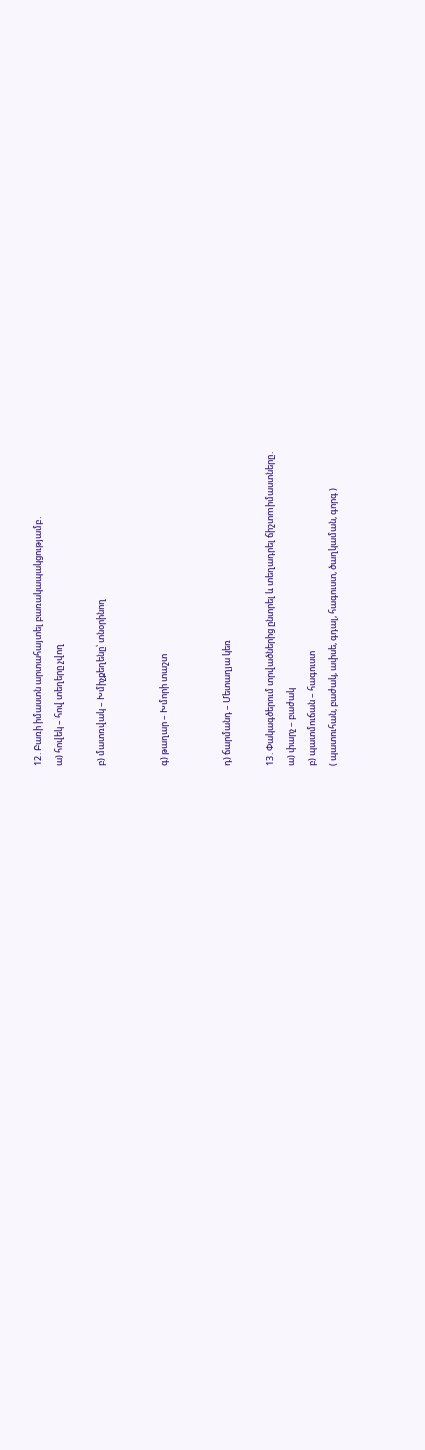12․Բառի իմաստն արտահայտել բառակապակցությամբ․
ա) հովեկ – հով տեղերը չվող

բ) մատռվակ – Խմիչքեղենը՝ տնօրինող


գ) թաղար – Խմորի տաշտ


դ) ճարմանդ – Մետաղյա կեռ

13․Փակագծերում տրվածներից ընտրել և տեղադրել ճիշտmիմաստները․
ա) փարչ – բաժակ
բ) պատմուճան – հագուստ
( պատուհան, բաժակ, ափսե, գդալ, հագուստ, ծաղկաման, գորգ )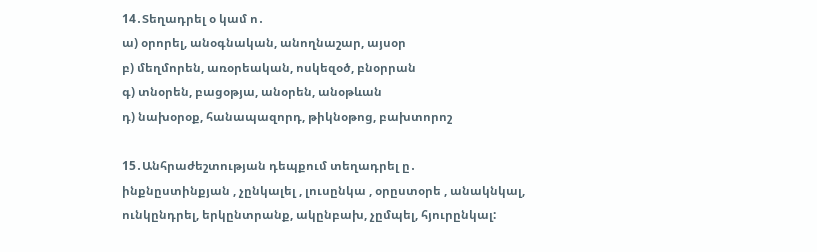14․Տեղադրել օ կամ ո․
ա) օրորել, անօգնական, անողնաշար, այսօր
բ) մեղմորեն, առօրեական, ոսկեզօծ, բնօրրան
գ) տնօրեն, բացօթյա, անօրեն, անօթևան
դ) նախօրօք, հանապազորդ, թիկնօթոց, բախտորոշ

15․Անհրաժեշտության դեպքում տեղադրել ը․
ինքնըստինքյան , չընկալել , լուսընկա , օրըստօրե , անակնկալ, ունկընդրել, երկընտրանք, ակընբախ, չըմպել, հյուրընկալ: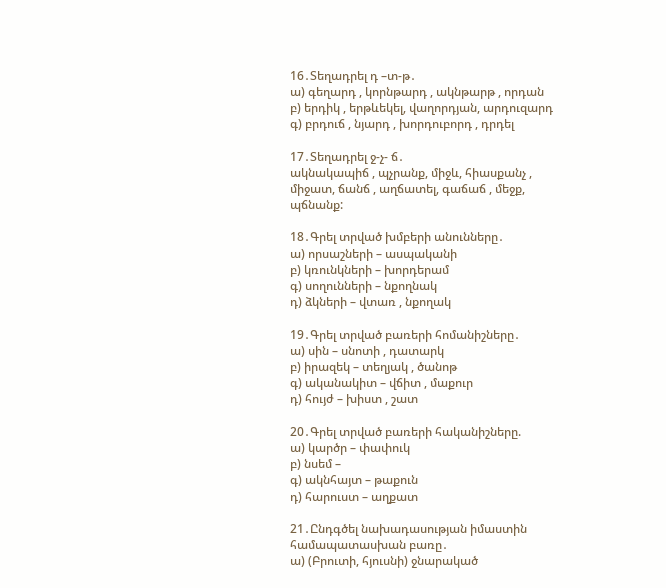16․Տեղադրել դ –տ-թ․
ա) գեղարդ , կորնթարդ , ակնթարթ , որդան
բ) երդիկ , երթևեկել, վաղորդյան, արդուզարդ
գ) բրդուճ , նյարդ , խորդուբորդ , դրդել

17․Տեղադրել ջ-չ- ճ․
ակնակապիճ , պչրանք, միջև, հիասքանչ , միջատ, ճանճ , աղճատել, գաճաճ , մեջք, պճնանք:

18․Գրել տրված խմբերի անունները․
ա) որսաշների – ասպականի
բ) կռունկների – խորդերամ
գ) սողունների – նքողնակ
դ) ձկների – վտառ , նքողակ

19․Գրել տրված բառերի հոմանիշները․
ա) սին – սնոտի , դատարկ
բ) իրազեկ – տեղյակ , ծանոթ
գ) ականակիտ – վճիտ , մաքուր
դ) հույժ – խիստ , շատ

20․Գրել տրված բառերի հականիշները.
ա) կարծր – փափուկ
բ) նսեմ –
գ) ակնհայտ – թաքուն
դ) հարուստ – աղքատ

21․Ընդգծել նախադասության իմաստին համապատասխան բառը․
ա) (Բրուտի, հյուսնի) ջնարակած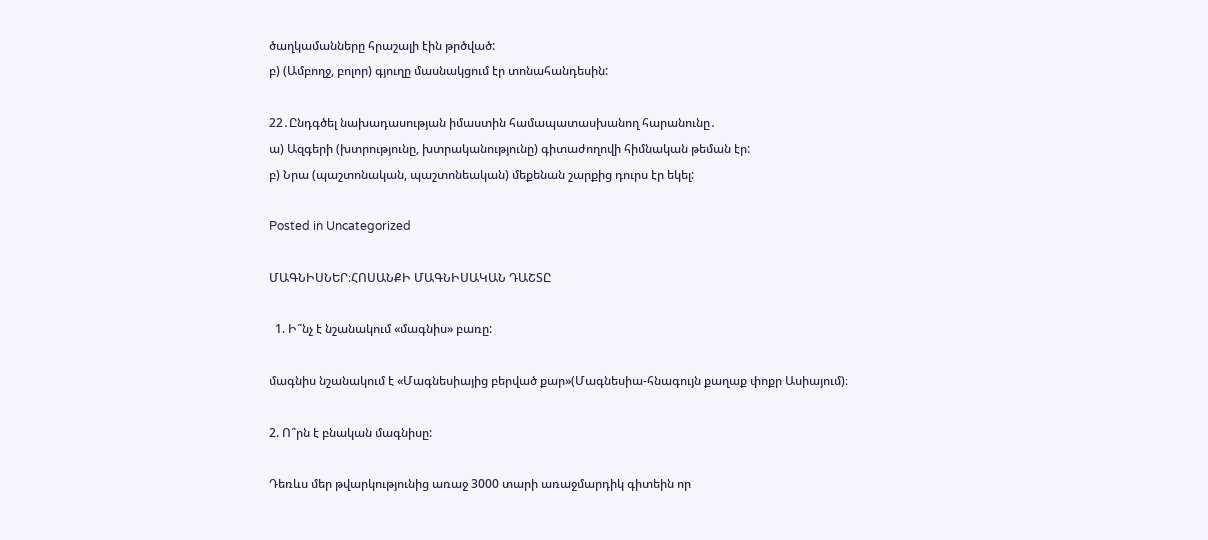ծաղկամանները հրաշալի էին թրծված:
բ) (Ամբողջ, բոլոր) գյուղը մասնակցում էր տոնահանդեսին:

22․Ընդգծել նախադասության իմաստին համապատասխանող հարանունը․
ա) Ազգերի (խտրությունը, խտրականությունը) գիտաժողովի հիմնական թեման էր:
բ) Նրա (պաշտոնական, պաշտոնեական) մեքենան շարքից դուրս էր եկել:

Posted in Uncategorized

ՄԱԳՆԻՍՆԵՐ։ՀՈՍԱՆՔԻ ՄԱԳՆԻՍԱԿԱՆ ԴԱՇՏԸ

  1. Ի՞նչ է նշանակում «մագնիս» բառը:

մագնիս նշանակում է «Մագնեսիայից բերված քար»(Մագնեսիա-հնագույն քաղաք փոքր Ասիայում)։

2. Ո՞րն է բնական մագնիսը:

Դեռևս մեր թվարկությունից առաջ 3000 տարի առաջմարդիկ գիտեին որ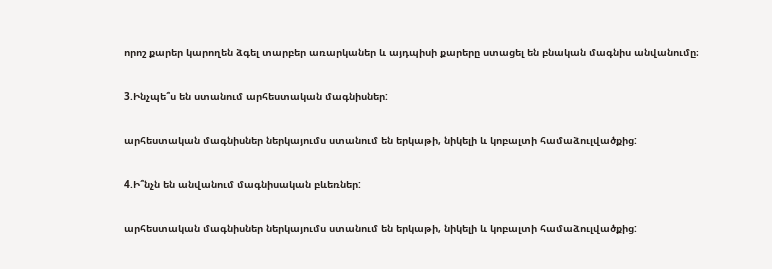որոշ քարեր կարողեն ձգել տարբեր առարկաներ և այդպիսի քարերը ստացել են բնական մագնիս անվանումը։

3.Ինչպե՞ս են ստանում արհեստական մագնիսներ:

արհեստական մագնիսներ ներկայումս ստանում են երկաթի, նիկելի և կոբալտի համաձուլվածքից:

4.Ի՞նչն են անվանում մագնիսական բևեռներ:

արհեստական մագնիսներ ներկայումս ստանում են երկաթի, նիկելի և կոբալտի համաձուլվածքից: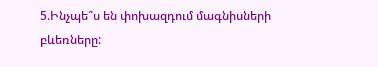5.Ինչպե՞ս են փոխազդում մագնիսների բևեռները: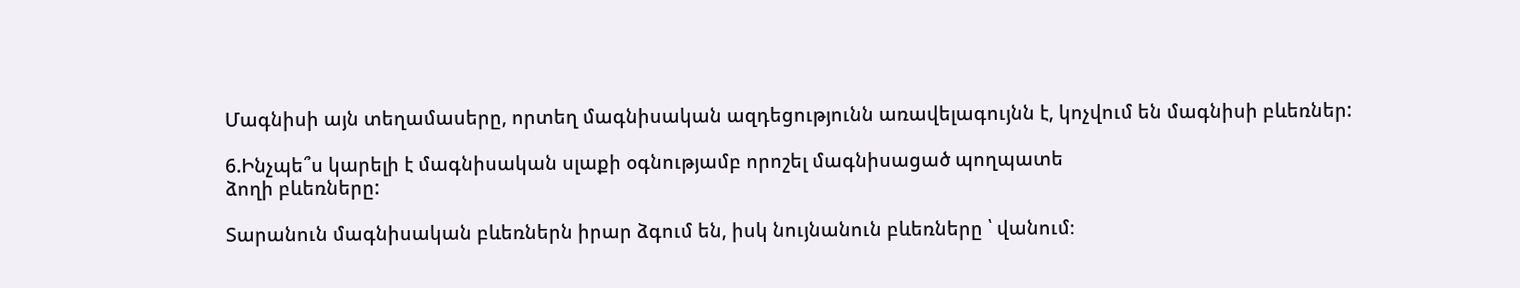Մագնիսի այն տեղամասերը, որտեղ մագնիսական ազդեցությունն առավելագույնն է, կոչվում են մագնիսի բևեռներ:

6.Ինչպե՞ս կարելի է մագնիսական սլաքի օգնությամբ որոշել մագնիսացած պողպատե
ձողի բևեռները:

Տարանուն մագնիսական բևեռներն իրար ձգում են, իսկ նույնանուն բևեռները ՝ վանում։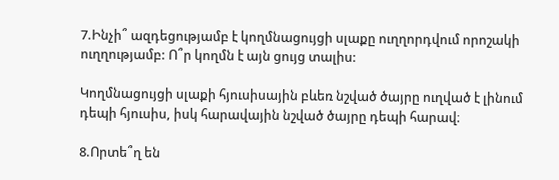7.Ինչի՞ ազդեցությամբ է կողմնացույցի սլաքը ուղղորդվում որոշակի ուղղությամբ: Ո՞ր կողմն է այն ցույց տալիս:

Կողմնացույցի սլաքի հյուսիսային բևեռ նշված ծայրը ուղված է լինում դեպի հյուսիս, իսկ հարավային նշված ծայրը դեպի հարավ։

8.Որտե՞ղ են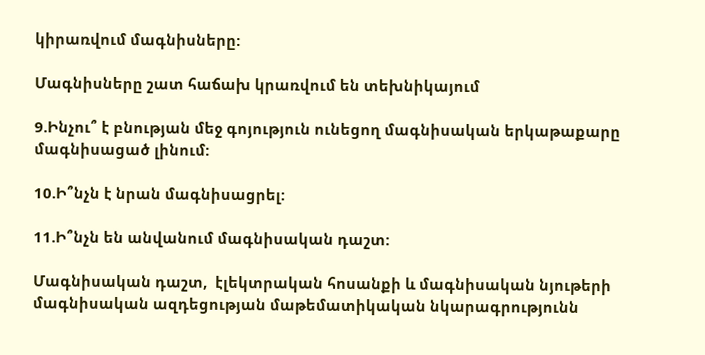կիրառվում մագնիսները:

Մագնիսները շատ հաճախ կրառվում են տեխնիկայում

9.Ինչու՞ է բնության մեջ գոյություն ունեցող մագնիսական երկաթաքարը մագնիսացած լինում:

10.Ի՞նչն է նրան մագնիսացրել:

11.Ի՞նչն են անվանում մագնիսական դաշտ:

Մագնիսական դաշտ,  էլեկտրական հոսանքի և մագնիսական նյութերի մագնիսական ազդեցության մաթեմատիկական նկարագրությունն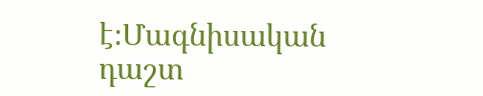է։Մագնիսական դաշտ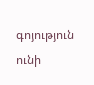գոյություն ունի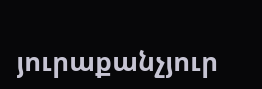յուրաքանչյուր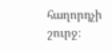հաղորդչի շուրջ։